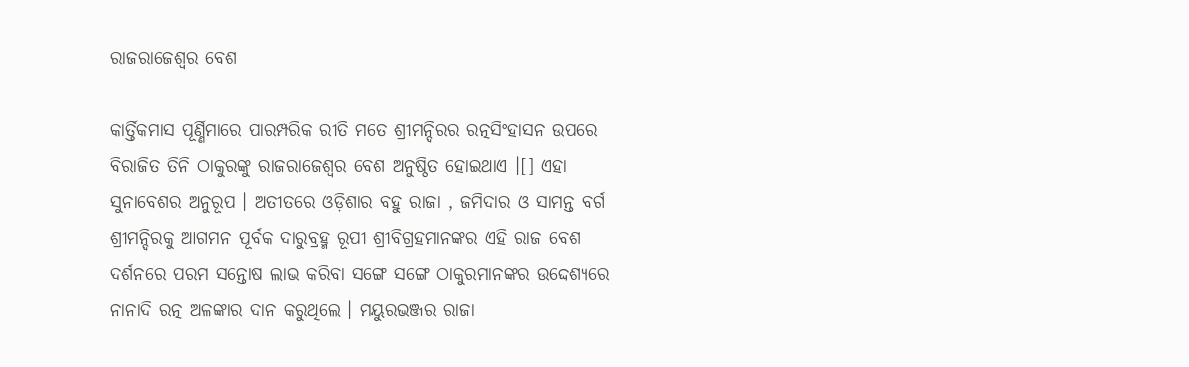ରାଜରାଜେଶ୍ୱର ବେଶ

କାର୍ତ୍ତିକମାସ ପୂର୍ଣ୍ଣିମାରେ ପାରମ୍ପରିକ ରୀତି ମତେ ଶ୍ରୀମନ୍ଦିରର ରତ୍ନସିଂହାସନ ଉପରେ ବିରାଜିତ ତିନି ଠାକୁରଙ୍କୁ ରାଜରାଜେଶ୍ୱର ବେଶ ଅନୁଷ୍ଠିତ ହୋଇଥାଏ ।[] ଏହା ସୁନାବେଶର ଅନୁରୂପ । ଅତୀତରେ ଓଡ଼ିଶାର ବହୁ ରାଜା , ଜମିଦାର ଓ ସାମନ୍ତ ବର୍ଗ ଶ୍ରୀମନ୍ଦିରକୁ ଆଗମନ ପୂର୍ବକ ଦାରୁବ୍ରହ୍ମ ରୂପୀ ଶ୍ରୀବିଗ୍ରହମାନଙ୍କର ଏହି ରାଜ ବେଶ ଦର୍ଶନରେ ପରମ ସନ୍ତୋଷ ଲାଭ କରିବା ସଙ୍ଗେ ସଙ୍ଗେ ଠାକୁରମାନଙ୍କର ଉଦ୍ଦେଶ୍ୟରେ ନାନାଦି ରତ୍ନ ଅଳଙ୍କାର ଦାନ କରୁଥିଲେ । ମୟୁରଭଞ୍ଜର ରାଜା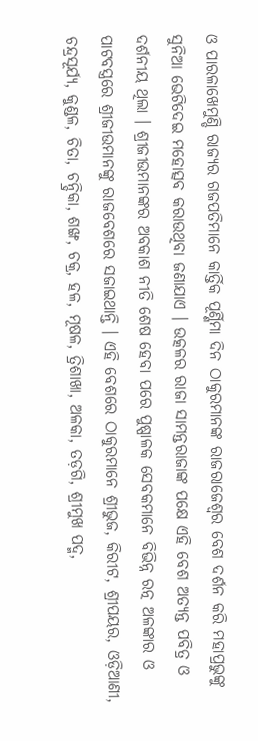ଓ ପାରଳାଖେମୁଣ୍ଡି ରାଜ୍ୟର ଗଜପତିମାନେ କାର୍ତ୍ତିକ ପୂର୍ଣ୍ଣିମା ଦିନ ଠାକୁରମାନଙ୍କ ରାଜରାଜେଶ୍ୱର ବେଶ ଦର୍ଶନ କରି ମହାପ୍ରଭୁଙ୍କୁ ସୁନିଆ ଭେଟିଦେଇ ମହୋତ୍ସବ କରାଉଥିବା ଜଣାଯାଏ । ଉତ୍କଳର ରାଜା ସାମନ୍ତରାଜାଙ୍କ ପକ୍ଷେ ଏହି ବେଶ ଅତ୍ୟନ୍ତ ପବିତ୍ର ଓ ଦର୍ଶନୀୟ ଥିଲା । ଶ୍ରୀଜୀଉମାନଙ୍କର ଅବକାଶ ନୀତି ଶେଷ ହେବା ପରେ ପୁଷ୍ପାଳକ ସେବକମାନେ ବିଭିନ୍ନ ରତ୍ନ ଅଳଙ୍କାର ଓ ପାଟବସ୍ତ୍ରରେ ଶ୍ରୀଜୀଉମାନଙ୍କୁ ରାଜବେଶରେ ସଜାଇଥାନ୍ତି । ଏହି ବେଶରେ ଠାକୁରମାନେ ଶ୍ରୀଭୁଜ, କିରୀଟ, ଶ୍ରୀପୟର, ଓଡ଼ିଆଣୀ, ଚନ୍ଦ୍ରସୂର୍ଯ୍ୟ, କୁଣ୍ଡଳ, ଚିତା, ଚନ୍ଦ୍ରିକା, ଶଙ୍ଖ, ଚକ୍ର, ହଳ, ମୂଷଳ, ତ୍ରିଶାଖା, ଅଳକା, ତଡ଼ଗି, ଶ୍ରୀମୁଖ ପଦ୍ମ,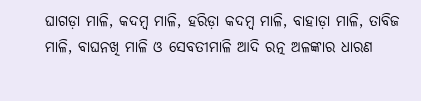ଘାଗଡ଼ା ମାଳି, କଦମ୍ବ ମାଳି, ହରିଡ଼ା କଦମ୍ବ ମାଳି, ବାହାଡ଼ା ମାଳି, ତାବିଜ ମାଳି, ବାଘନଖି ମାଳି ଓ ସେବତୀମାଳି ଆଦି ରତ୍ନ ଅଳଙ୍କାର ଧାରଣ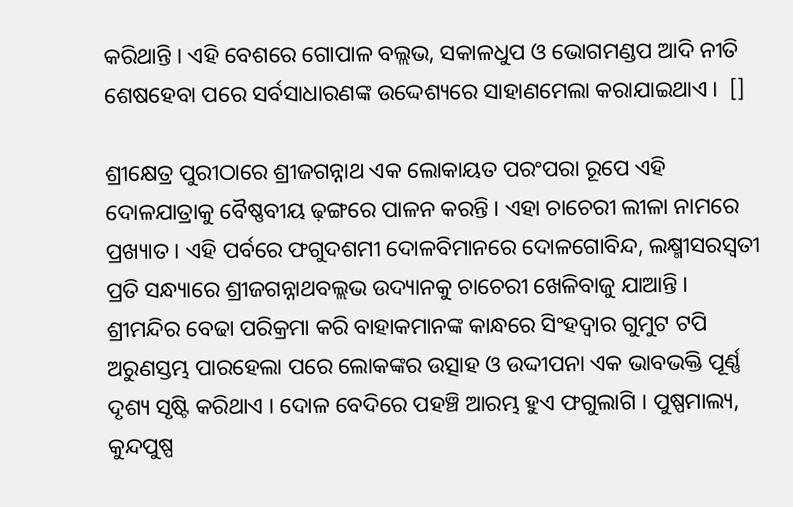କରିଥାନ୍ତି । ଏହି ବେଶରେ ଗୋପାଳ ବଲ୍ଲଭ, ସକାଳଧୁପ ଓ ଭୋଗମଣ୍ଡପ ଆଦି ନୀତି ଶେଷହେବା ପରେ ସର୍ବସାଧାରଣଙ୍କ ଉଦ୍ଦେଶ୍ୟରେ ସାହାଣମେଲା କରାଯାଇଥାଏ । ‌ []

ଶ୍ରୀକ୍ଷେତ୍ର ପୁରୀଠାରେ ଶ୍ରୀଜଗନ୍ନାଥ ଏକ ଲୋକାୟତ ପରଂପରା ରୂପେ ଏହି ଦୋଳଯାତ୍ରାକୁ ବୈଷ୍ଣବୀୟ ଢ଼ଙ୍ଗରେ ପାଳନ କରନ୍ତି । ଏହା ଚାଚେରୀ ଲୀଳା ନାମରେ ପ୍ରଖ୍ୟାତ । ଏହି ପର୍ବରେ ଫଗୁଦଶମୀ ଦୋଳବିମାନରେ ଦୋଳଗୋବିନ୍ଦ, ଲକ୍ଷ୍ମୀସରସ୍ୱତୀ ପ୍ରତି ସନ୍ଧ୍ୟାରେ ଶ୍ରୀଜଗନ୍ନାଥବଲ୍ଲଭ ଉଦ୍ୟାନକୁ ଚାଚେରୀ ଖେଳିବାଜୁ ଯାଆନ୍ତି । ଶ୍ରୀମନ୍ଦିର ବେଢା ପରିକ୍ରମା କରି ବାହାକମାନଙ୍କ କାନ୍ଧରେ ସିଂହଦ୍ୱାର ଗୁମୁଟ ଟପି ଅରୁଣସ୍ତମ୍ଭ ପାରହେଲା ପରେ ଲୋକଙ୍କର ଉତ୍ସାହ ଓ ଉଦ୍ଦୀପନା ଏକ ଭାବଭକ୍ତି ପୂର୍ଣ୍ଣ ଦୃଶ୍ୟ ସୃଷ୍ଟି କରିଥାଏ । ଦୋଳ ବେଦିରେ ପହଞ୍ଚି ଆରମ୍ଭ ହୁଏ ଫଗୁଲାଗି । ପୁଷ୍ପମାଲ୍ୟ, କୁନ୍ଦପୁଷ୍ପ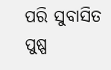ପରି ସୁବାସିତ ପୁଷ୍ପ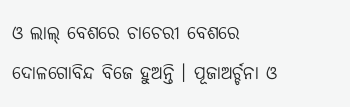ଓ ଲାଲ୍ ବେଶରେ ଚାଚେରୀ ବେଶରେ ଦୋଳଗୋବିନ୍ଦ ବିଜେ ହୁଅନ୍ତି । ପୂଜାଅର୍ଚ୍ଚନା ଓ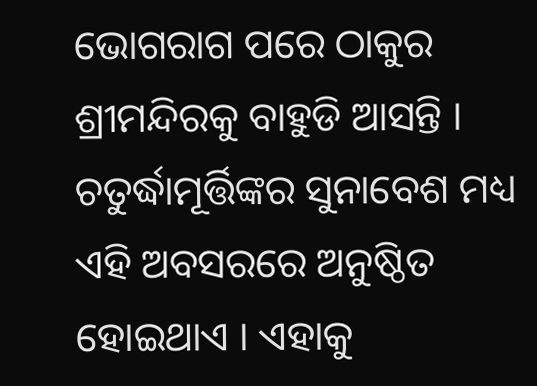ଭୋଗରାଗ ପରେ ଠାକୁର ଶ୍ରୀମନ୍ଦିରକୁ ବାହୁଡି ଆସନ୍ତି । ଚତୁର୍ଦ୍ଧାମୂର୍ତ୍ତିଙ୍କର ସୁନାବେଶ ମଧ୍ୟ ଏହି ଅବସରରେ ଅନୁଷ୍ଠିତ ହୋଇଥାଏ । ଏହାକୁ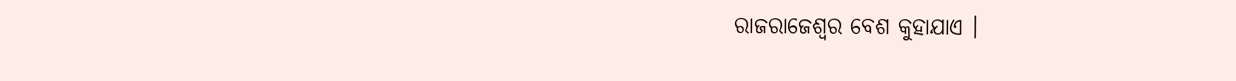ରାଜରାଜେଶ୍ୱର ବେଶ କୁହାଯାଏ ।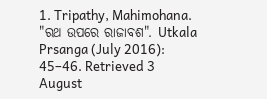1. Tripathy, Mahimohana. "ରଥ ଉପରେ ରାଜାବଶ". Utkala Prsanga (July 2016): 45–46. Retrieved 3 August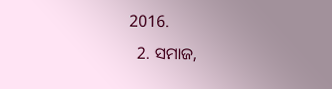2016.
  2. ସମାଜ,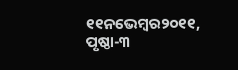୧୧ନଭେମ୍ବର୨୦୧୧, ପୃଷ୍ଠା-୩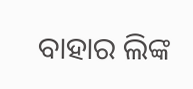ବାହାର ଲିଙ୍କ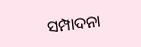ସମ୍ପାଦନା